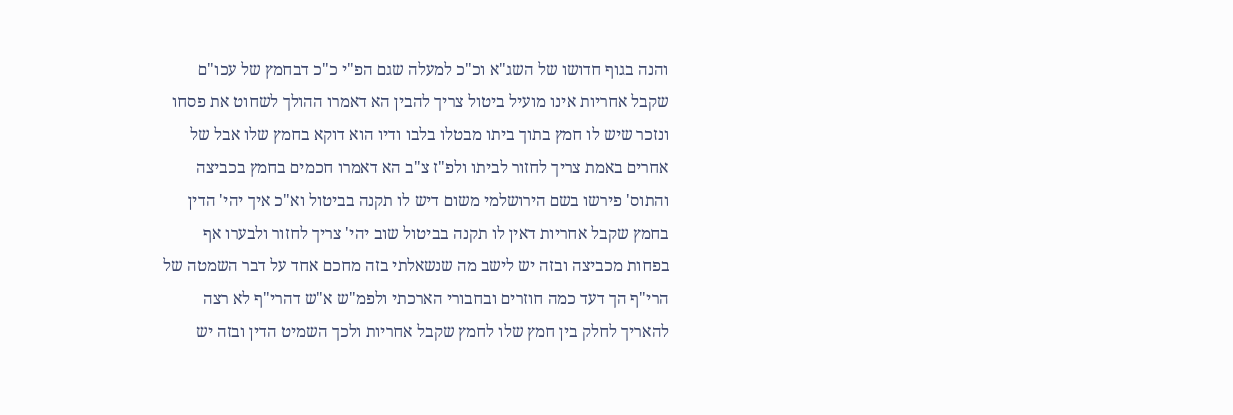והנה בגוף חדושו של השג"א וכ"כ למעלה שגם הפ"י כ"כ דבחמץ של עכו"ם שקבל אחריות אינו מועיל ביטול צריך להבין הא דאמרו ההולך לשחוט את פסחו ונזכר שיש לו חמץ בתוך ביתו מבטלו בלבו ודיו הוא דוקא בחמץ שלו אבל של אחרים באמת צריך לחזור לביתו ולפ"ז צ"ב הא דאמרו חכמים בחמץ בכביצה והתוס' פירשו בשם הירושלמי משום דיש לו תקנה בביטול וא"כ איך יהי' הדין בחמץ שקבל אחריות דאין לו תקנה בביטול שוב יהי' צריך לחזור ולבערו אף בפחות מכביצה ובזה יש לישב מה שנשאלתי בזה מחכם אחד על דבר השמטה של הרי"ף הך דעד כמה חוזרים ובחבורי הארכתי ולפמ"ש א"ש דהרי"ף לא רצה להאריך לחלק בין חמץ שלו לחמץ שקבל אחריות ולכך השמיט הדין ובזה יש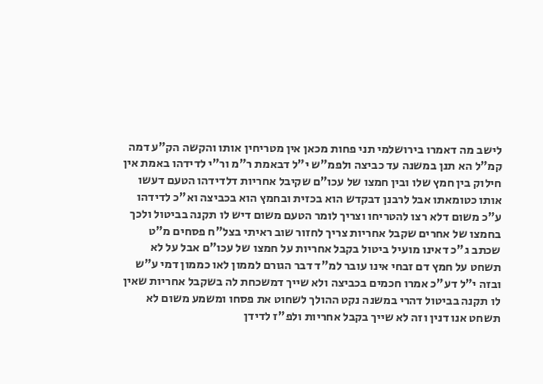לישב מה דאמרו בירושלמי תני פחות מכאן אין מטריחין אותו והקשה הק"ע דמה קמ"ל הא תנן במשנה עד כביצה ולפמ"ש י"ל דבאמת ר"מ ור"י לדידהו באמת אין חילוק בין חמץ שלו ובין חמצו של עכו"ם שקיבל אחריות דלדידהו הטעם דעשו אותו כטומאתו אבל לרבנן דבקדש הוא בכזית ובחמץ הוא בכביצה וא"כ לדידהו ע"כ משום דלא רצו להטריחו וצריך לומר הטעם משום דיש לו תקנה בביטול ולכך בחמצו של אחרים שקבל אחריות צריך לחזור שוב ראיתי בצל"ח פסחים מ"ט שכתב ג"כ דאינו מועיל ביטול בקבל אחריות על חמצו של עכו"ם אבל על לא תשחט על חמץ דם זבחי אינו עובר למ"ד דבר הגורם לממון לאו כממון דמי ע"ש ובזה י"ל דע"כ אמרו חכמים בכביצה ולא שייך דמשכחת לה בשקבל אחריות שאין לו תקנה בביטול דהרי במשנה נקט ההולך לשחוט את פסחו ומשמע משום לא תשחט אנו דנין וזה לא שייך בקבל אחריות ולפ"ז לדידן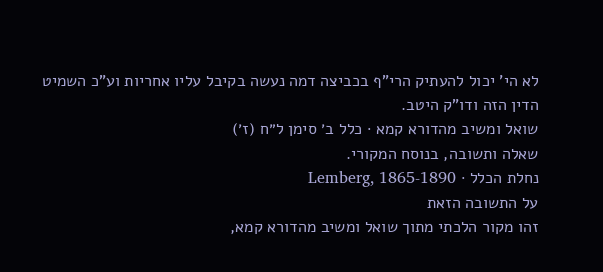לא הי' יכול להעתיק הרי"ף בכביצה דמה נעשה בקיבל עליו אחריות וע"כ השמיט הדין הזה ודו"ק היטב.
שואל ומשיב מהדורא קמא · כלל ב׳ סימן ל״ח (ז׳)
שאלה ותשובה, בנוסח המקורי.
נחלת הכלל · Lemberg, 1865-1890
על התשובה הזאת
זהו מקור הלכתי מתוך שואל ומשיב מהדורא קמא,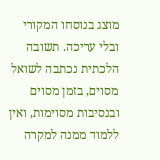מוצג בנוסחו המקורי ובלי עריכה. תשובה הלכתית נכתבה לשואל מסוים, בזמן מסוים ובנסיבות מסוימות, ואין ללמוד ממנה למקרה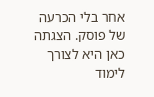אחר בלי הכרעה של פוסק. הצגתה כאן היא לצורך לימוד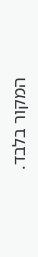המקור בלבד.